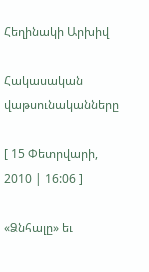Հեղինակի Արխիվ

Հակասական վաթսունականները

[ 15 Փետրվարի, 2010 | 16:06 ]

«Ձնհալը» եւ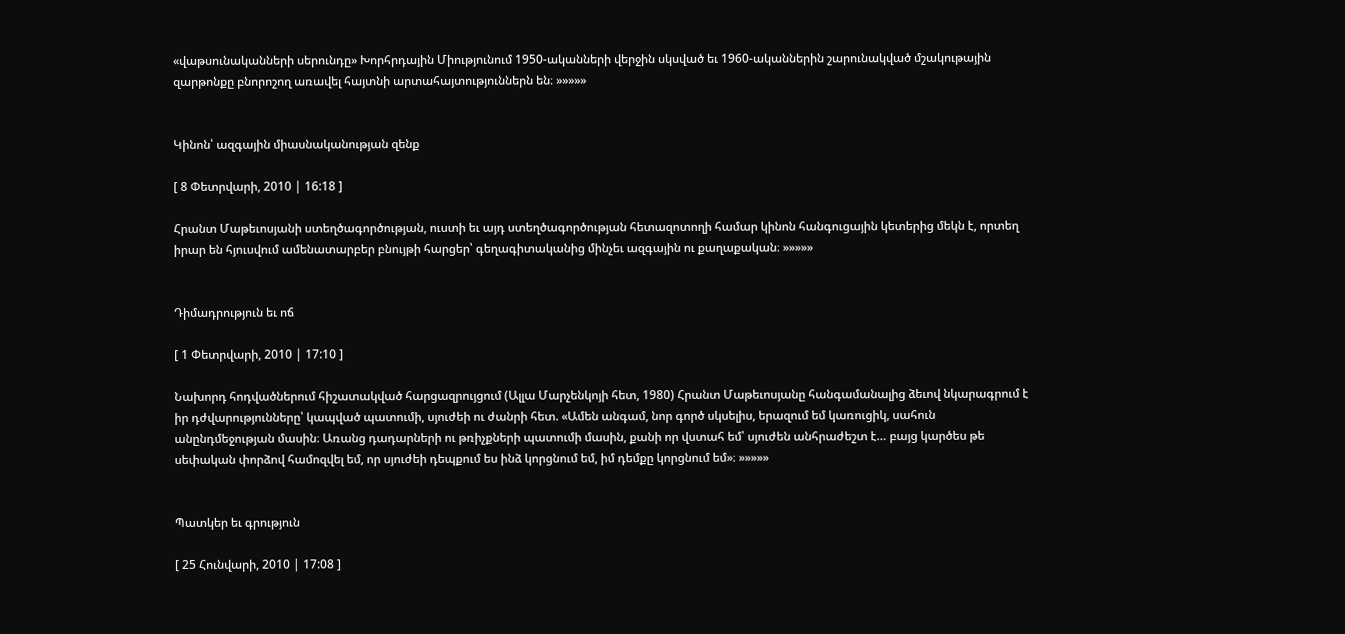«վաթսունականների սերունդը» Խորհրդային Միությունում 1950-ականների վերջին սկսված եւ 1960-ականներին շարունակված մշակութային զարթոնքը բնորոշող առավել հայտնի արտահայտություններն են։ »»»»»


Կինոն՝ ազգային միասնականության զենք

[ 8 Փետրվարի, 2010 | 16:18 ]

Հրանտ Մաթեւոսյանի ստեղծագործության, ուստի եւ այդ ստեղծագործության հետազոտողի համար կինոն հանգուցային կետերից մեկն է, որտեղ իրար են հյուսվում ամենատարբեր բնույթի հարցեր՝ գեղագիտականից մինչեւ ազգային ու քաղաքական։ »»»»»


Դիմադրություն եւ ոճ

[ 1 Փետրվարի, 2010 | 17:10 ]

Նախորդ հոդվածներում հիշատակված հարցազրույցում (Ալլա Մարչենկոյի հետ, 1980) Հրանտ Մաթեւոսյանը հանգամանալից ձեւով նկարագրում է իր դժվարությունները՝ կապված պատումի, սյուժեի ու ժանրի հետ. «Ամեն անգամ, նոր գործ սկսելիս, երազում եմ կառուցիկ, սահուն անընդմեջության մասին։ Առանց դադարների ու թռիչքների պատումի մասին, քանի որ վստահ եմ՝ սյուժեն անհրաժեշտ է… բայց կարծես թե սեփական փորձով համոզվել եմ, որ սյուժեի դեպքում ես ինձ կորցնում եմ, իմ դեմքը կորցնում եմ»։ »»»»»


Պատկեր եւ գրություն

[ 25 Հունվարի, 2010 | 17:08 ]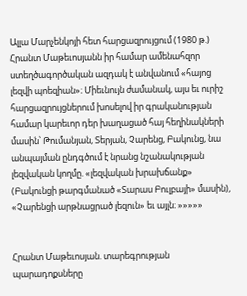Ալլա Մարչենկոյի հետ հարցազրույցում (1980 թ.) Հրանտ Մաթեւոսյանն իր համար ամենահզոր ստեղծագործական ազդակ է անվանում «հայոց լեզվի պոեզիան»։ Միեւնույն ժամանակ, այս եւ ուրիշ հարցազրույցներում խոսելով իր գրականության համար կարեւոր դեր խաղացած հայ հեղինակների մասին՝ Թումանյան, Տերյան, Չարենց, Բակունց, նա անպայման ընդգծում է նրանց նշանակության լեզվական կողմը. «լեզվական խրախճանք» (Բակունցի թարգմանած «Տարաս Բուլբայի» մասին), «Չարենցի արթնացրած լեզուն» եւ այլն։ »»»»»


Հրանտ Մաթեւոսյան. տարեգրության պարադոքսները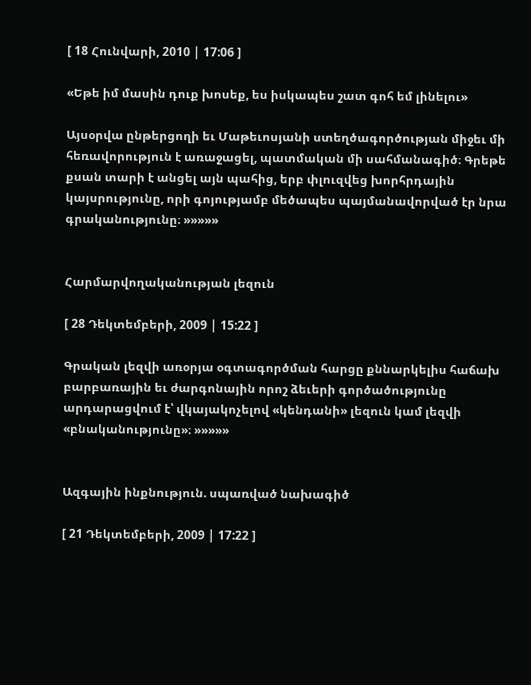[ 18 Հունվարի, 2010 | 17:06 ]

«Եթե իմ մասին դուք խոսեք, ես իսկապես շատ գոհ եմ լինելու»

Այսօրվա ընթերցողի եւ Մաթեւոսյանի ստեղծագործության միջեւ մի հեռավորություն է առաջացել, պատմական մի սահմանագիծ։ Գրեթե քսան տարի է անցել այն պահից, երբ փլուզվեց խորհրդային կայսրությունը, որի գոյությամբ մեծապես պայմանավորված էր նրա գրականությունը։ »»»»»


Հարմարվողականության լեզուն

[ 28 Դեկտեմբերի, 2009 | 15:22 ]

Գրական լեզվի առօրյա օգտագործման հարցը քննարկելիս հաճախ բարբառային եւ ժարգոնային որոշ ձեւերի գործածությունը արդարացվում է՝ վկայակոչելով «կենդանի» լեզուն կամ լեզվի «բնականությունը»։ »»»»»


Ազգային ինքնություն. սպառված նախագիծ

[ 21 Դեկտեմբերի, 2009 | 17:22 ]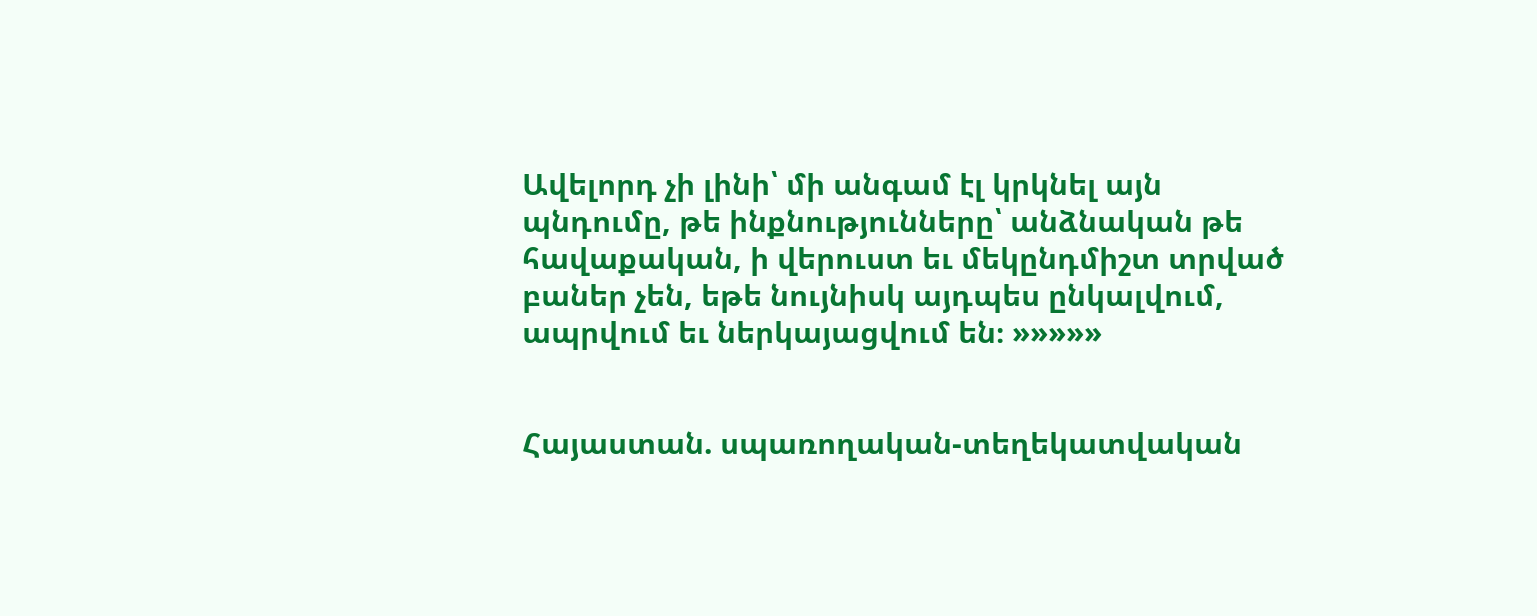Ավելորդ չի լինի՝ մի անգամ էլ կրկնել այն պնդումը, թե ինքնությունները՝ անձնական թե հավաքական, ի վերուստ եւ մեկընդմիշտ տրված բաներ չեն, եթե նույնիսկ այդպես ընկալվում, ապրվում եւ ներկայացվում են։ »»»»»


Հայաստան. սպառողական-տեղեկատվական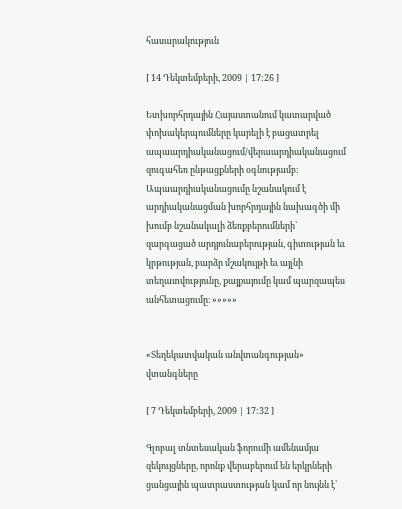հասարակություն

[ 14 Դեկտեմբերի, 2009 | 17:26 ]

Ետխորհրդային Հայաստանում կատարված փոխակերպումները կարելի է բացատրել ապաարդիականացում/վերաարդիականացում զուգահեռ ընթացքների օգնությամբ։ Ապաարդիականացումը նշանակում է արդիականացման խորհրդային նախագծի մի խումբ նշանակալի ձեռքբերումների՝ զարգացած արդյունաբերության, գիտության եւ կրթության, բարձր մշակույթի եւ այլնի տեղատվությունը, քայքայումը կամ պարզապես անհետացումը։ »»»»»


«Տեղեկատվական անվտանգության» վտանգները

[ 7 Դեկտեմբերի, 2009 | 17:32 ]

Գլոբալ տնտեսական ֆորումի ամենամյա զեկույցները, որոնք վերաբերում են երկրների ցանցային պատրաստության կամ որ նույնն է՝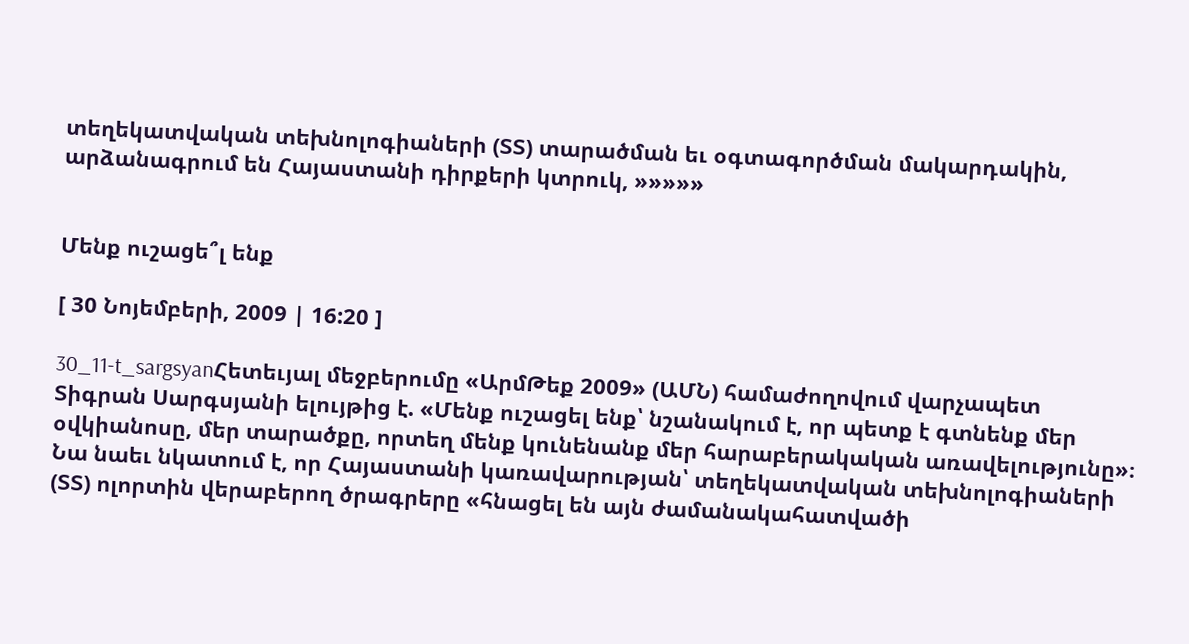տեղեկատվական տեխնոլոգիաների (ՏՏ) տարածման եւ օգտագործման մակարդակին, արձանագրում են Հայաստանի դիրքերի կտրուկ, »»»»»


Մենք ուշացե՞լ ենք

[ 30 Նոյեմբերի, 2009 | 16:20 ]

30_11-t_sargsyanՀետեւյալ մեջբերումը «ԱրմԹեք 2009» (ԱՄՆ) համաժողովում վարչապետ Տիգրան Սարգսյանի ելույթից է. «Մենք ուշացել ենք՝ նշանակում է, որ պետք է գտնենք մեր օվկիանոսը, մեր տարածքը, որտեղ մենք կունենանք մեր հարաբերակական առավելությունը»։ Նա նաեւ նկատում է, որ Հայաստանի կառավարության՝ տեղեկատվական տեխնոլոգիաների (ՏՏ) ոլորտին վերաբերող ծրագրերը «հնացել են այն ժամանակահատվածի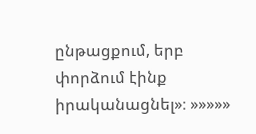ընթացքում, երբ փորձում էինք իրականացնել»։ »»»»»